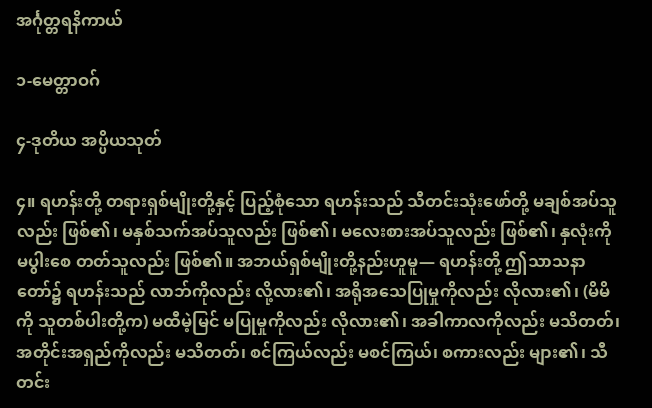အင်္ဂုတ္တရနိကာယ်

၁-မေတ္တာဝဂ်

၄-ဒုတိယ အပ္ပိယသုတ်

၄။ ရဟန်းတို့ တရားရှစ်မျိုးတို့နှင့် ပြည့်စုံသော ရဟန်းသည် သီတင်းသုံးဖော်တို့ မချစ်အပ်သူ လည်း ဖြစ်၏၊ မနှစ်သက်အပ်သူလည်း ဖြစ်၏၊ မလေးစားအပ်သူလည်း ဖြစ်၏၊ နှလုံးကို မပွါးစေ တတ်သူလည်း ဖြစ်၏။ အဘယ်ရှစ်မျိုးတို့နည်းဟူမူ— ရဟန်းတို့ ဤသာသနာတော်၌ ရဟန်းသည် လာဘ်ကိုလည်း လို့လား၏၊ အရိုအသေပြုမှုကိုလည်း လိုလား၏၊ (မိမိကို သူတစ်ပါးတို့က) မထီမဲ့မြင် မပြုမှုကိုလည်း လိုလား၏၊ အခါကာလကိုလည်း မသိတတ်၊ အတိုင်းအရှည်ကိုလည်း မသိတတ်၊ စင်ကြယ်လည်း မစင်ကြယ်၊ စကားလည်း များ၏၊ သီတင်း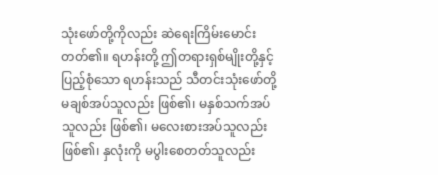သုံးဖော်တို့ကိုလည်း ဆဲရေးကြိမ်းမောင်းတတ်၏။ ရဟန်းတို့ ဤတရားရှစ်မျိုးတို့နှင့် ပြည့်စုံသော ရဟန်းသည် သီတင်းသုံးဖော်တို့ မချစ်အပ်သူလည်း ဖြစ်၏၊ မနှစ်သက်အပ်သူလည်း ဖြစ်၏၊ မလေးစားအပ်သူလည်း ဖြစ်၏၊ နှလုံးကို မပွါးစေတတ်သူလည်း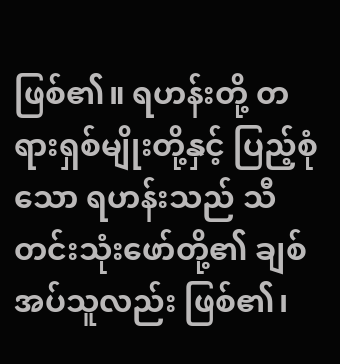ဖြစ်၏။ ရဟန်းတို့ တရားရှစ်မျိုးတို့နှင့် ပြည့်စုံသော ရဟန်းသည် သီတင်းသုံးဖော်တို့၏ ချစ်အပ်သူလည်း ဖြစ်၏၊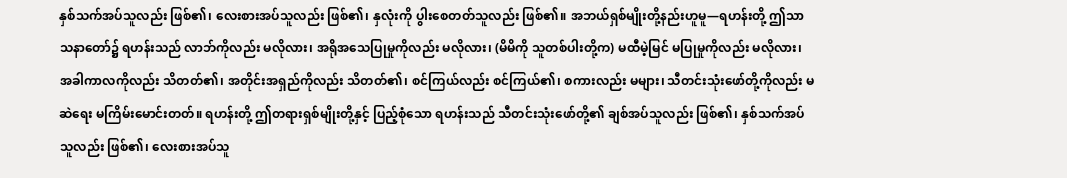နှစ်သက်အပ်သူလည်း ဖြစ်၏၊ လေးစားအပ်သူလည်း ဖြစ်၏၊ နှလုံးကို ပွါးစေတတ်သူလည်း ဖြစ်၏။ အဘယ်ရှစ်မျိုးတို့နည်းဟူမူ—ရဟန်းတို့ ဤသာသနာတော်၌ ရဟန်းသည် လာဘ်ကိုလည်း မလိုလား၊ အရိုအသေပြုမှုကိုလည်း မလိုလား၊ (မိမိကို သူတစ်ပါးတို့က) မထီမဲ့မြင် မပြုမှုကိုလည်း မလိုလား၊ အခါကာလကိုလည်း သိတတ်၏၊ အတိုင်းအရှည်ကိုလည်း သိတတ်၏၊ စင်ကြယ်လည်း စင်ကြယ်၏၊ စကားလည်း မများ၊ သီတင်းသုံးဖော်တို့ကိုလည်း မဆဲရေး မကြိမ်းမောင်းတတ်။ ရဟန်းတို့ ဤတရားရှစ်မျိုးတို့နှင့် ပြည့်စုံသော ရဟန်းသည် သီတင်းသုံးဖော်တို့၏ ချစ်အပ်သူလည်း ဖြစ်၏၊ နှစ်သက်အပ်သူလည်း ဖြစ်၏၊ လေးစားအပ်သူ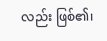လည်း ဖြစ်၏၊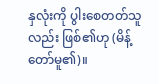နှလုံးကို ပွါးစေတတ်သူလည်း ဖြစ်၏ဟု (မိန့်တော်မူ၏)။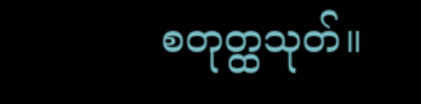စတုတ္ထသုတ်။